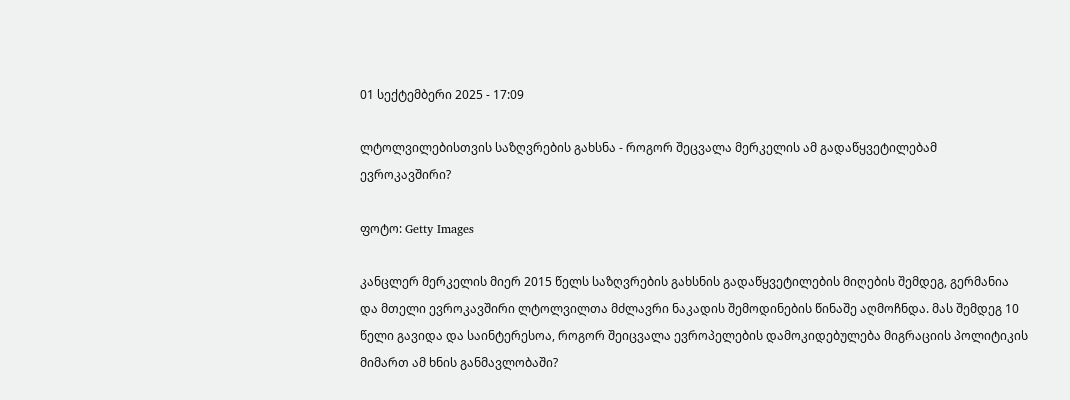01 სექტემბერი 2025 - 17:09

ლტოლვილებისთვის საზღვრების გახსნა - როგორ შეცვალა მერკელის ამ გადაწყვეტილებამ ევროკავშირი?

ფოტო: Getty Images

კანცლერ მერკელის მიერ 2015 წელს საზღვრების გახსნის გადაწყვეტილების მიღების შემდეგ, გერმანია და მთელი ევროკავშირი ლტოლვილთა მძლავრი ნაკადის შემოდინების წინაშე აღმოჩნდა. მას შემდეგ 10 წელი გავიდა და საინტერესოა, როგორ შეიცვალა ევროპელების დამოკიდებულება მიგრაციის პოლიტიკის მიმართ ამ ხნის განმავლობაში?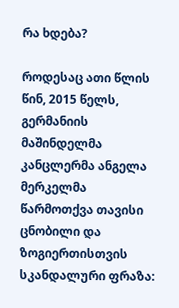რა ხდება?

როდესაც ათი წლის წინ, 2015 წელს, გერმანიის მაშინდელმა კანცლერმა ანგელა მერკელმა წარმოთქვა თავისი ცნობილი და ზოგიერთისთვის სკანდალური ფრაზა: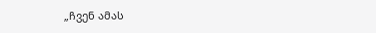„ჩვენ ამას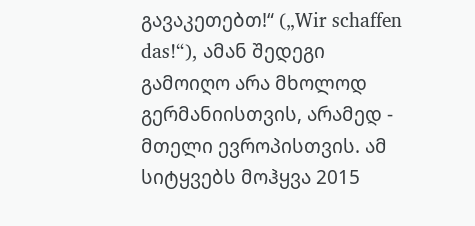გავაკეთებთ!“ („Wir schaffen das!“), ამან შედეგი გამოიღო არა მხოლოდ გერმანიისთვის, არამედ - მთელი ევროპისთვის. ამ სიტყვებს მოჰყვა 2015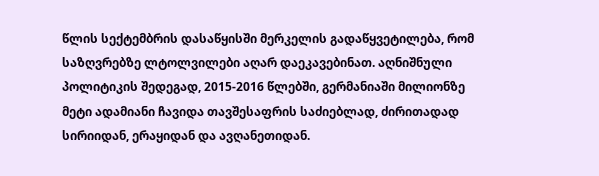წლის სექტემბრის დასაწყისში მერკელის გადაწყვეტილება, რომ საზღვრებზე ლტოლვილები აღარ დაეკავებინათ. აღნიშნული პოლიტიკის შედეგად, 2015-2016 წლებში, გერმანიაში მილიონზე მეტი ადამიანი ჩავიდა თავშესაფრის საძიებლად, ძირითადად სირიიდან, ერაყიდან და ავღანეთიდან.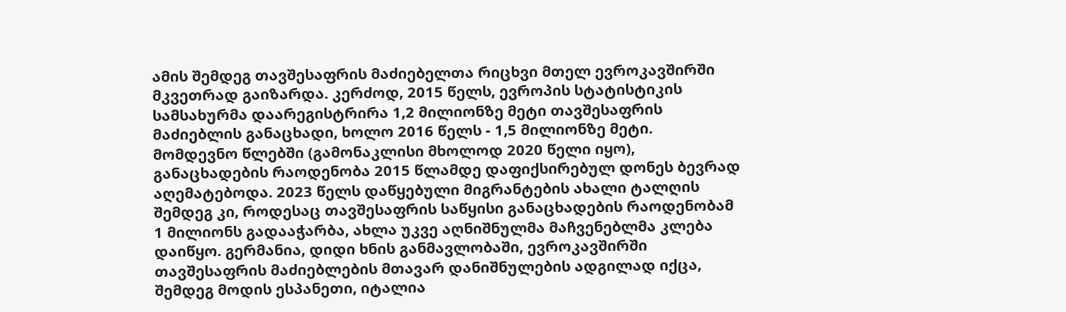ამის შემდეგ თავშესაფრის მაძიებელთა რიცხვი მთელ ევროკავშირში მკვეთრად გაიზარდა. კერძოდ, 2015 წელს, ევროპის სტატისტიკის სამსახურმა დაარეგისტრირა 1,2 მილიონზე მეტი თავშესაფრის მაძიებლის განაცხადი, ხოლო 2016 წელს - 1,5 მილიონზე მეტი. მომდევნო წლებში (გამონაკლისი მხოლოდ 2020 წელი იყო), განაცხადების რაოდენობა 2015 წლამდე დაფიქსირებულ დონეს ბევრად აღემატებოდა. 2023 წელს დაწყებული მიგრანტების ახალი ტალღის შემდეგ კი, როდესაც თავშესაფრის საწყისი განაცხადების რაოდენობამ 1 მილიონს გადააჭარბა, ახლა უკვე აღნიშნულმა მაჩვენებლმა კლება დაიწყო. გერმანია, დიდი ხნის განმავლობაში, ევროკავშირში თავშესაფრის მაძიებლების მთავარ დანიშნულების ადგილად იქცა, შემდეგ მოდის ესპანეთი, იტალია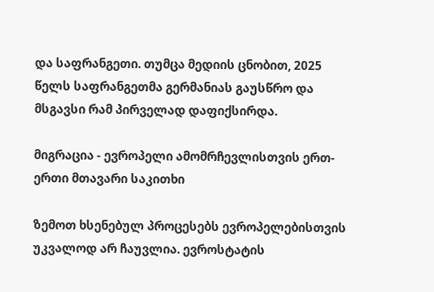და საფრანგეთი. თუმცა მედიის ცნობით, 2025 წელს საფრანგეთმა გერმანიას გაუსწრო და მსგავსი რამ პირველად დაფიქსირდა.

მიგრაცია - ევროპელი ამომრჩევლისთვის ერთ-ერთი მთავარი საკითხი

ზემოთ ხსენებულ პროცესებს ევროპელებისთვის უკვალოდ არ ჩაუვლია. ევროსტატის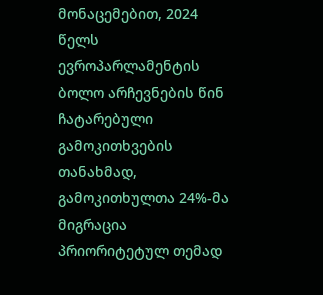მონაცემებით, 2024 წელს ევროპარლამენტის ბოლო არჩევნების წინ ჩატარებული გამოკითხვების თანახმად, გამოკითხულთა 24%-მა მიგრაცია პრიორიტეტულ თემად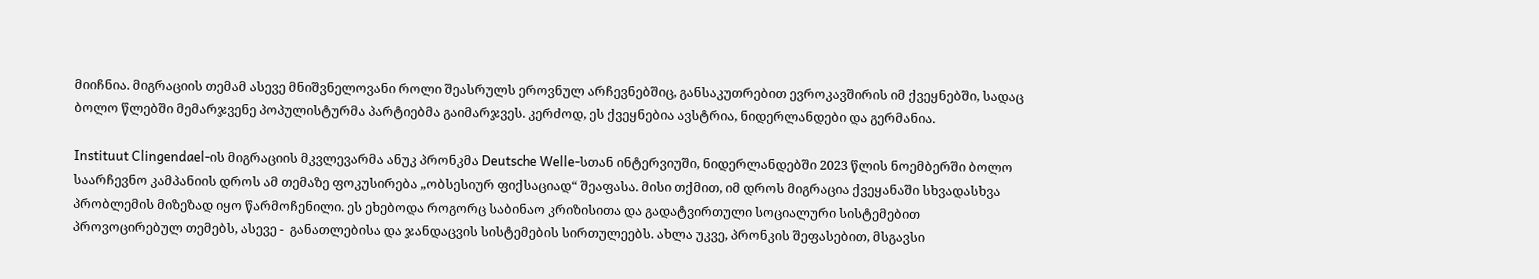მიიჩნია. მიგრაციის თემამ ასევე მნიშვნელოვანი როლი შეასრულს ეროვნულ არჩევნებშიც, განსაკუთრებით ევროკავშირის იმ ქვეყნებში, სადაც ბოლო წლებში მემარჯვენე პოპულისტურმა პარტიებმა გაიმარჯვეს. კერძოდ, ეს ქვეყნებია ავსტრია, ნიდერლანდები და გერმანია.

Instituut Clingendael-ის მიგრაციის მკვლევარმა ანუკ პრონკმა Deutsche Welle-სთან ინტერვიუში, ნიდერლანდებში 2023 წლის ნოემბერში ბოლო საარჩევნო კამპანიის დროს ამ თემაზე ფოკუსირება „ობსესიურ ფიქსაციად“ შეაფასა. მისი თქმით, იმ დროს მიგრაცია ქვეყანაში სხვადასხვა პრობლემის მიზეზად იყო წარმოჩენილი. ეს ეხებოდა როგორც საბინაო კრიზისითა და გადატვირთული სოციალური სისტემებით პროვოცირებულ თემებს, ასევე -  განათლებისა და ჯანდაცვის სისტემების სირთულეებს. ახლა უკვე, პრონკის შეფასებით, მსგავსი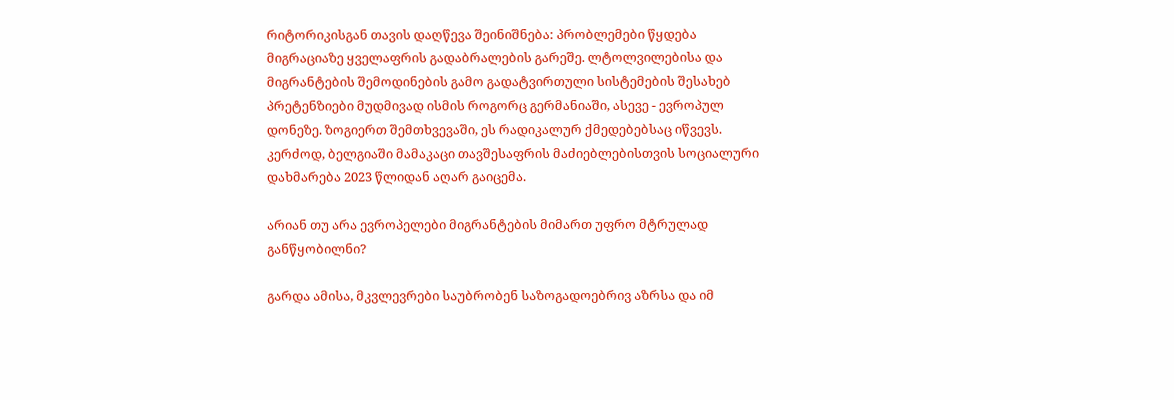რიტორიკისგან თავის დაღწევა შეინიშნება: პრობლემები წყდება მიგრაციაზე ყველაფრის გადაბრალების გარეშე. ლტოლვილებისა და მიგრანტების შემოდინების გამო გადატვირთული სისტემების შესახებ პრეტენზიები მუდმივად ისმის როგორც გერმანიაში, ასევე - ევროპულ დონეზე. ზოგიერთ შემთხვევაში, ეს რადიკალურ ქმედებებსაც იწვევს. კერძოდ, ბელგიაში მამაკაცი თავშესაფრის მაძიებლებისთვის სოციალური დახმარება 2023 წლიდან აღარ გაიცემა.

არიან თუ არა ევროპელები მიგრანტების მიმართ უფრო მტრულად განწყობილნი?

გარდა ამისა, მკვლევრები საუბრობენ საზოგადოებრივ აზრსა და იმ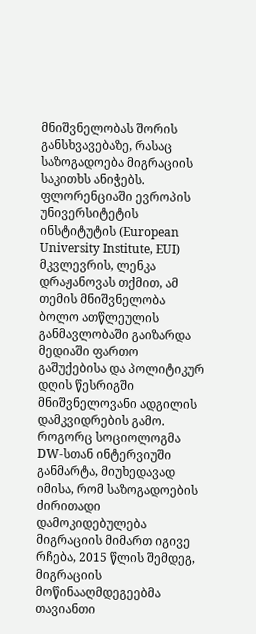მნიშვნელობას შორის განსხვავებაზე, რასაც საზოგადოება მიგრაციის საკითხს ანიჭებს. ფლორენციაში ევროპის უნივერსიტეტის ინსტიტუტის (European University Institute, EUI) მკვლევრის, ლენკა დრაჟანოვას თქმით, ამ თემის მნიშვნელობა ბოლო ათწლეულის განმავლობაში გაიზარდა მედიაში ფართო გაშუქებისა და პოლიტიკურ დღის წესრიგში მნიშვნელოვანი ადგილის დამკვიდრების გამო. როგორც სოციოლოგმა DW-სთან ინტერვიუში განმარტა, მიუხედავად იმისა, რომ საზოგადოების ძირითადი დამოკიდებულება მიგრაციის მიმართ იგივე რჩება, 2015 წლის შემდეგ, მიგრაციის მოწინააღმდეგეებმა თავიანთი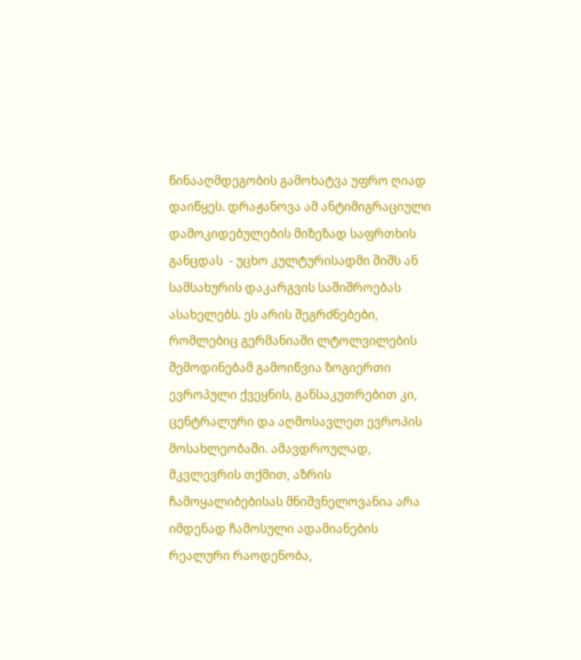წინააღმდეგობის გამოხატვა უფრო ღიად დაიწყეს. დრაჟანოვა ამ ანტიმიგრაციული დამოკიდებულების მიზეზად საფრთხის განცდას  - უცხო კულტურისადმი შიშს ან სამსახურის დაკარგვის საშიშროებას ასახელებს. ეს არის შეგრძნებები, რომლებიც გერმანიაში ლტოლვილების შემოდინებამ გამოიწვია ზოგიერთი ევროპული ქვეყნის, განსაკუთრებით კი, ცენტრალური და აღმოსავლეთ ევროპის მოსახლეობაში. ამავდროულად, მკვლევრის თქმით, აზრის ჩამოყალიბებისას მნიშვნელოვანია არა იმდენად ჩამოსული ადამიანების რეალური რაოდენობა,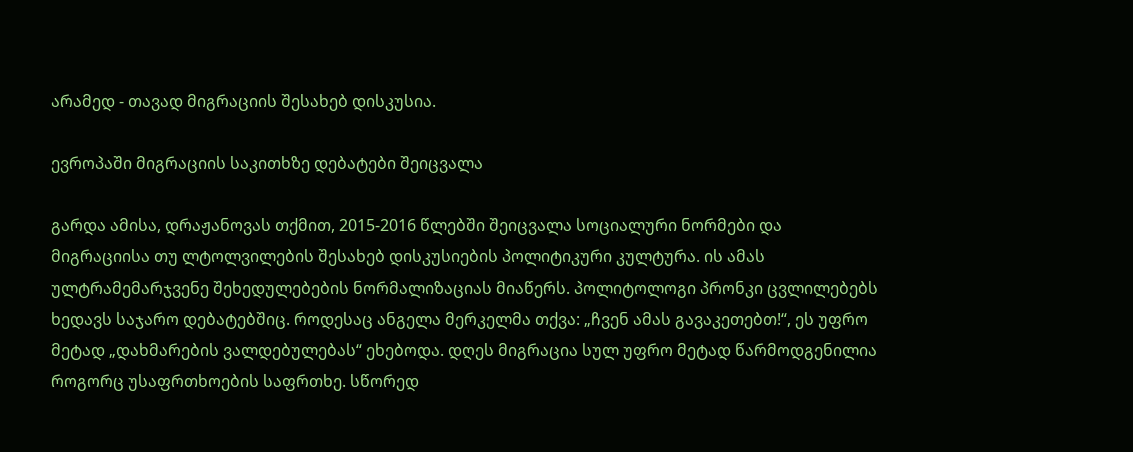არამედ - თავად მიგრაციის შესახებ დისკუსია.

ევროპაში მიგრაციის საკითხზე დებატები შეიცვალა

გარდა ამისა, დრაჟანოვას თქმით, 2015-2016 წლებში შეიცვალა სოციალური ნორმები და მიგრაციისა თუ ლტოლვილების შესახებ დისკუსიების პოლიტიკური კულტურა. ის ამას ულტრამემარჯვენე შეხედულებების ნორმალიზაციას მიაწერს. პოლიტოლოგი პრონკი ცვლილებებს ხედავს საჯარო დებატებშიც. როდესაც ანგელა მერკელმა თქვა: „ჩვენ ამას გავაკეთებთ!“, ეს უფრო მეტად „დახმარების ვალდებულებას“ ეხებოდა. დღეს მიგრაცია სულ უფრო მეტად წარმოდგენილია როგორც უსაფრთხოების საფრთხე. სწორედ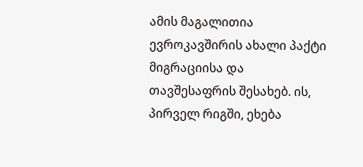ამის მაგალითია ევროკავშირის ახალი პაქტი მიგრაციისა და თავშესაფრის შესახებ. ის, პირველ რიგში, ეხება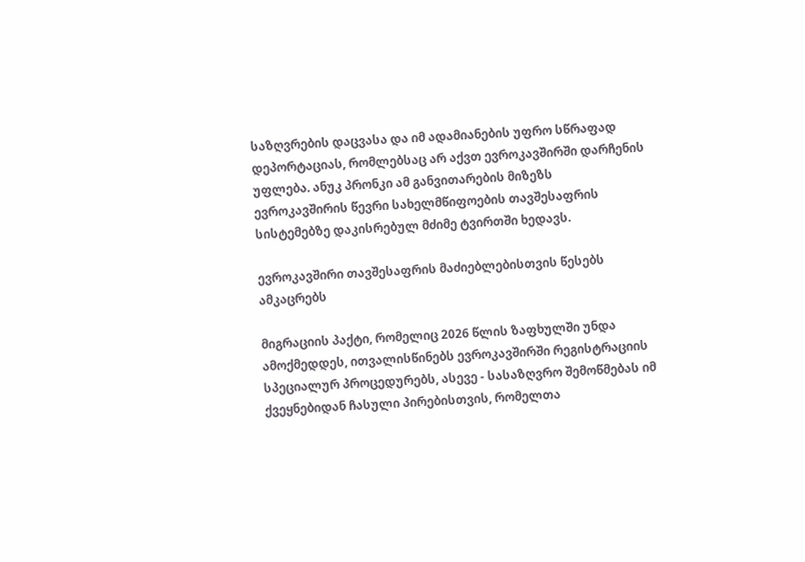საზღვრების დაცვასა და იმ ადამიანების უფრო სწრაფად დეპორტაციას, რომლებსაც არ აქვთ ევროკავშირში დარჩენის უფლება. ანუკ პრონკი ამ განვითარების მიზეზს ევროკავშირის წევრი სახელმწიფოების თავშესაფრის სისტემებზე დაკისრებულ მძიმე ტვირთში ხედავს.

ევროკავშირი თავშესაფრის მაძიებლებისთვის წესებს ამკაცრებს

მიგრაციის პაქტი, რომელიც 2026 წლის ზაფხულში უნდა ამოქმედდეს, ითვალისწინებს ევროკავშირში რეგისტრაციის სპეციალურ პროცედურებს, ასევე - სასაზღვრო შემოწმებას იმ ქვეყნებიდან ჩასული პირებისთვის, რომელთა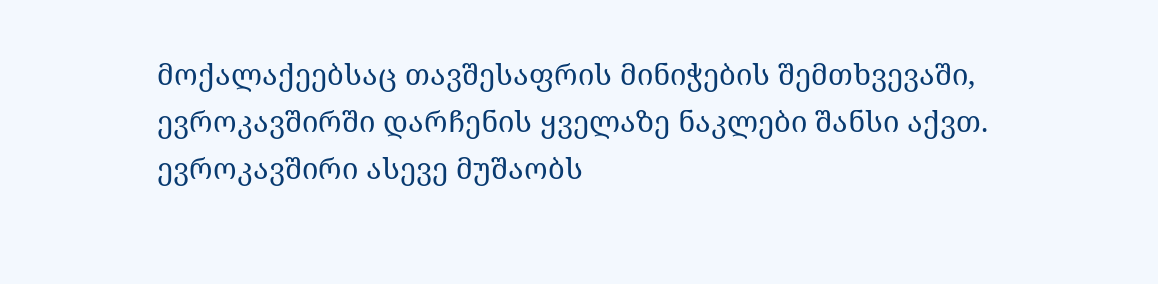მოქალაქეებსაც თავშესაფრის მინიჭების შემთხვევაში, ევროკავშირში დარჩენის ყველაზე ნაკლები შანსი აქვთ. ევროკავშირი ასევე მუშაობს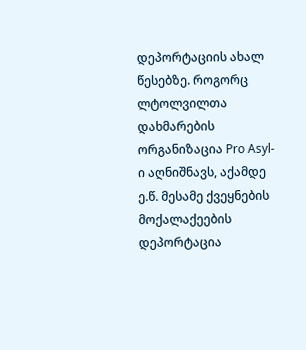დეპორტაციის ახალ წესებზე. როგორც ლტოლვილთა დახმარების ორგანიზაცია Pro Asyl-ი აღნიშნავს, აქამდე ე.წ. მესამე ქვეყნების მოქალაქეების დეპორტაცია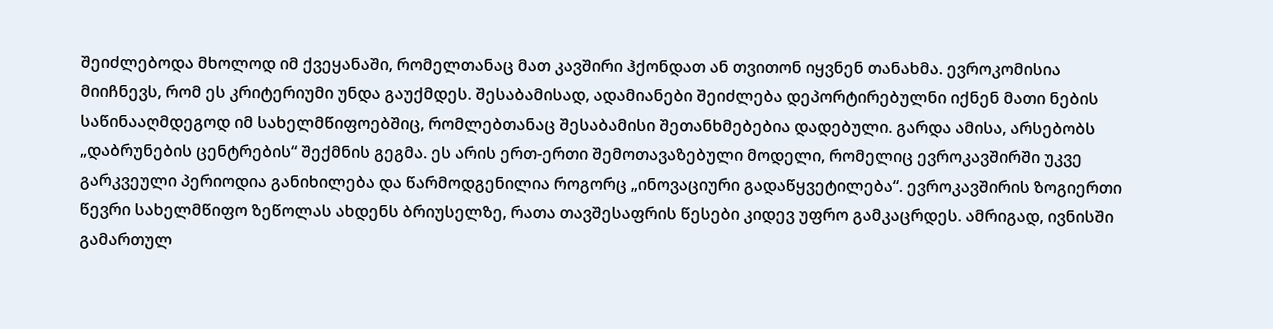შეიძლებოდა მხოლოდ იმ ქვეყანაში, რომელთანაც მათ კავშირი ჰქონდათ ან თვითონ იყვნენ თანახმა. ევროკომისია მიიჩნევს, რომ ეს კრიტერიუმი უნდა გაუქმდეს. შესაბამისად, ადამიანები შეიძლება დეპორტირებულნი იქნენ მათი ნების საწინააღმდეგოდ იმ სახელმწიფოებშიც, რომლებთანაც შესაბამისი შეთანხმებებია დადებული. გარდა ამისა, არსებობს „დაბრუნების ცენტრების“ შექმნის გეგმა. ეს არის ერთ-ერთი შემოთავაზებული მოდელი, რომელიც ევროკავშირში უკვე გარკვეული პერიოდია განიხილება და წარმოდგენილია როგორც „ინოვაციური გადაწყვეტილება“. ევროკავშირის ზოგიერთი წევრი სახელმწიფო ზეწოლას ახდენს ბრიუსელზე, რათა თავშესაფრის წესები კიდევ უფრო გამკაცრდეს. ამრიგად, ივნისში გამართულ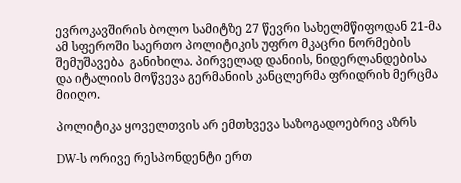ევროკავშირის ბოლო სამიტზე 27 წევრი სახელმწიფოდან 21-მა ამ სფეროში საერთო პოლიტიკის უფრო მკაცრი ნორმების შემუშავება  განიხილა. პირველად დანიის, ნიდერლანდებისა და იტალიის მოწვევა გერმანიის კანცლერმა ფრიდრიხ მერცმა მიიღო.

პოლიტიკა ყოველთვის არ ემთხვევა საზოგადოებრივ აზრს

DW-ს ორივე რესპონდენტი ერთ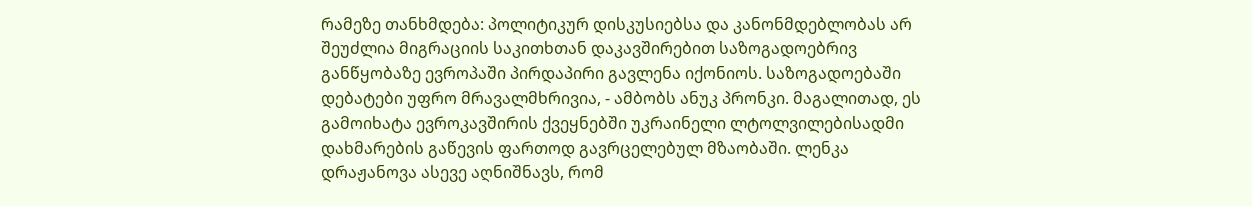რამეზე თანხმდება: პოლიტიკურ დისკუსიებსა და კანონმდებლობას არ შეუძლია მიგრაციის საკითხთან დაკავშირებით საზოგადოებრივ განწყობაზე ევროპაში პირდაპირი გავლენა იქონიოს. საზოგადოებაში დებატები უფრო მრავალმხრივია, - ამბობს ანუკ პრონკი. მაგალითად, ეს გამოიხატა ევროკავშირის ქვეყნებში უკრაინელი ლტოლვილებისადმი დახმარების გაწევის ფართოდ გავრცელებულ მზაობაში. ლენკა დრაჟანოვა ასევე აღნიშნავს, რომ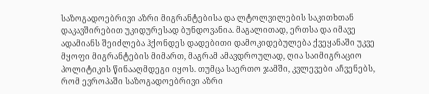საზოგადოებრივი აზრი მიგრანტებისა და ლტოლვილების საკითხთან დაკავშირებით უკიდურესად ბუნდოვანია. მაგალითად, ერთსა და იმავე ადამიანს შეიძლება ჰქონდეს დადებითი დამოკიდებულება ქვეყანაში უკვე მყოფი მიგრანტების მიმართ, მაგრამ ამავდროულად, ღია საიმიგრაციო პოლიტიკის წინააღმდეგი იყოს. თუმცა საერთო ჯამში, კვლევები აჩვენებს, რომ ევროპაში საზოგადოებრივი აზრი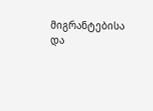მიგრანტებისა და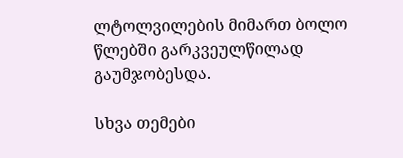ლტოლვილების მიმართ ბოლო წლებში გარკვეულწილად გაუმჯობესდა.

სხვა თემები